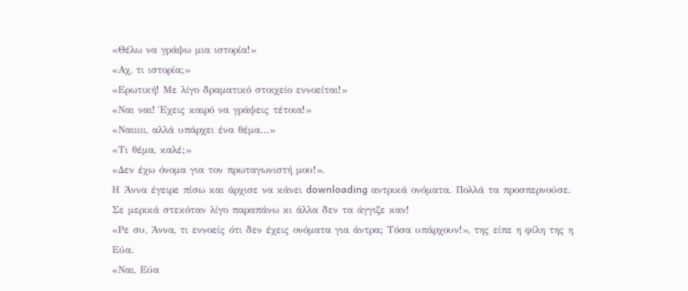«Θέλω να γράψω μια ιστορία!»
«Αχ, τι ιστορία;»
«Ερωτική! Με λίγο δραματικό στοιχείο εννοείται!»
«Ναι ναι! Έχεις καιρό να γράψεις τέτοια!»
«Ναιιιιι, αλλά υπάρχει ένα θέμα…»
«Τι θέμα, καλέ;»
«Δεν έχω όνομα για τον πρωταγωνιστή μου!».
Η Άννα έγειρε πίσω και άρχισε να κάνει downloading αντρικά ονόματα. Πολλά τα προσπερνούσε. Σε μερικά στεκόταν λίγο παραπάνω κι άλλα δεν τα άγγιζε καν!
«Ρε συ, Άννα, τι εννοείς ότι δεν έχεις ονόματα για άντρα; Τόσα υπάρχουν!», της είπε η φίλη της η Εύα.
«Ναι, Εύα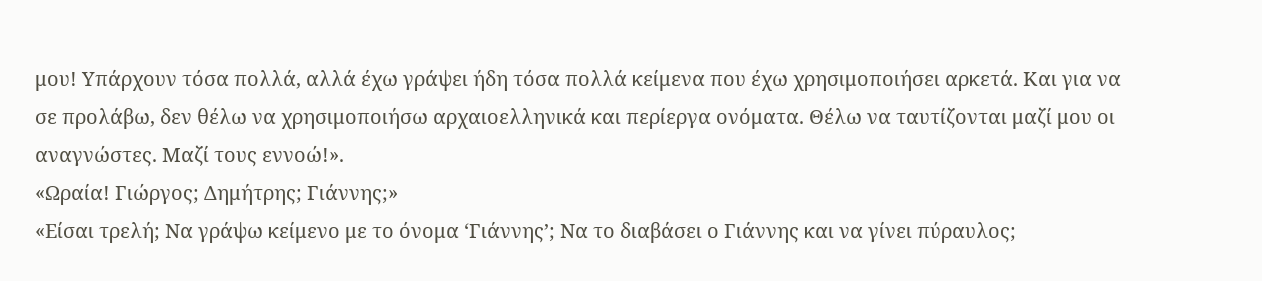μου! Υπάρχουν τόσα πολλά, αλλά έχω γράψει ήδη τόσα πολλά κείμενα που έχω χρησιμοποιήσει αρκετά. Και για να σε προλάβω, δεν θέλω να χρησιμοποιήσω αρχαιοελληνικά και περίεργα ονόματα. Θέλω να ταυτίζονται μαζί μου οι αναγνώστες. Μαζί τους εννοώ!».
«Ωραία! Γιώργος; Δημήτρης; Γιάννης;»
«Είσαι τρελή; Να γράψω κείμενο με το όνομα ‘Γιάννης’; Να το διαβάσει ο Γιάννης και να γίνει πύραυλος;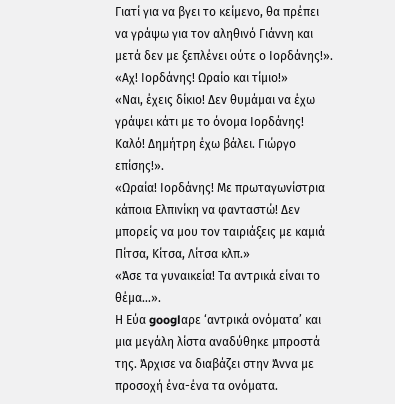Γιατί για να βγει το κείμενο, θα πρέπει να γράψω για τον αληθινό Γιάννη και μετά δεν με ξεπλένει ούτε ο Ιορδάνης!».
«Αχ! Ιορδάνης! Ωραίο και τίμιο!»
«Ναι, έχεις δίκιο! Δεν θυμάμαι να έχω γράψει κάτι με το όνομα Ιορδάνης! Καλό! Δημήτρη έχω βάλει. Γιώργο επίσης!».
«Ωραία! Ιορδάνης! Με πρωταγωνίστρια κάποια Ελπινίκη να φανταστώ! Δεν μπορείς να μου τον ταιριάξεις με καμιά Πίτσα, Κίτσα, Λίτσα κλπ.»
«Άσε τα γυναικεία! Τα αντρικά είναι το θέμα…».
Η Εύα googlαρε ‘αντρικά ονόματα’ και μια μεγάλη λίστα αναδύθηκε μπροστά της. Άρχισε να διαβάζει στην Άννα με προσοχή ένα-ένα τα ονόματα.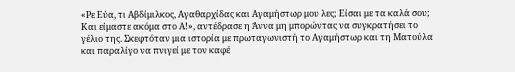«Ρε Εύα, τι Αβδίμιλκος, Αγαθαρχίδας και Αγαμήστωρ μου λες; Είσαι με τα καλά σου; Και είμαστε ακόμα στο Α!», αντέδρασε η Άννα μη μπορώντας να συγκρατήσει το γέλιο της. Σκεφτόταν μια ιστορία με πρωταγωνιστή το Αγαμήστωρ και τη Ματούλα και παραλίγο να πνιγεί με τον καφέ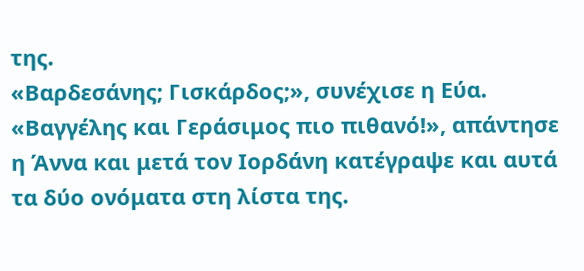της.
«Βαρδεσάνης; Γισκάρδος;», συνέχισε η Εύα.
«Βαγγέλης και Γεράσιμος πιο πιθανό!», απάντησε η Άννα και μετά τον Ιορδάνη κατέγραψε και αυτά τα δύο ονόματα στη λίστα της.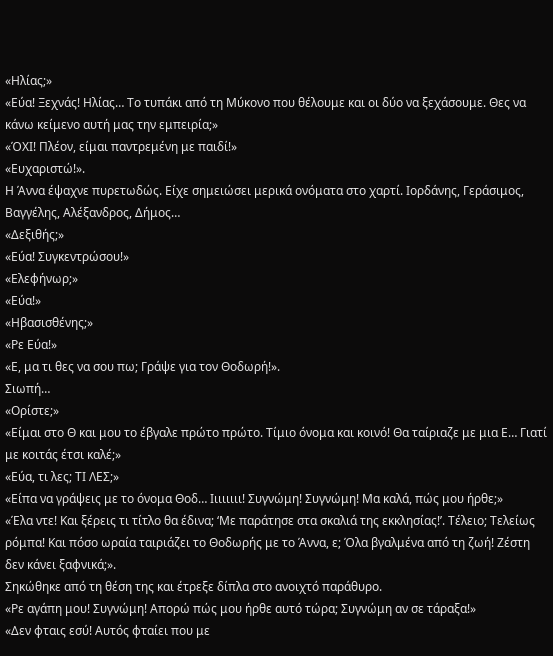«Ηλίας;»
«Εύα! Ξεχνάς! Ηλίας… Το τυπάκι από τη Μύκονο που θέλουμε και οι δύο να ξεχάσουμε. Θες να κάνω κείμενο αυτή μας την εμπειρία;»
«ΌΧΙ! Πλέον, είμαι παντρεμένη με παιδί!»
«Ευχαριστώ!».
Η Άννα έψαχνε πυρετωδώς. Είχε σημειώσει μερικά ονόματα στο χαρτί. Ιορδάνης, Γεράσιμος, Βαγγέλης, Αλέξανδρος, Δήμος…
«Δεξιθής;»
«Εύα! Συγκεντρώσου!»
«Ελεφήνωρ;»
«Εύα!»
«Ηβασισθένης;»
«Ρε Εύα!»
«Ε, μα τι θες να σου πω; Γράψε για τον Θοδωρή!».
Σιωπή…
«Ορίστε;»
«Είμαι στο Θ και μου το έβγαλε πρώτο πρώτο. Τίμιο όνομα και κοινό! Θα ταίριαζε με μια Ε… Γιατί με κοιτάς έτσι καλέ;»
«Εύα, τι λες; ΤΙ ΛΕΣ;»
«Είπα να γράψεις με το όνομα Θοδ… Ιιιιιιιι! Συγνώμη! Συγνώμη! Μα καλά, πώς μου ήρθε;»
«Έλα ντε! Και ξέρεις τι τίτλο θα έδινα; ‘Με παράτησε στα σκαλιά της εκκλησίας!’. Τέλειο; Τελείως ρόμπα! Και πόσο ωραία ταιριάζει το Θοδωρής με το Άννα, ε; Όλα βγαλμένα από τη ζωή! Ζέστη δεν κάνει ξαφνικά;».
Σηκώθηκε από τη θέση της και έτρεξε δίπλα στο ανοιχτό παράθυρο.
«Ρε αγάπη μου! Συγνώμη! Απορώ πώς μου ήρθε αυτό τώρα; Συγνώμη αν σε τάραξα!»
«Δεν φταις εσύ! Αυτός φταίει που με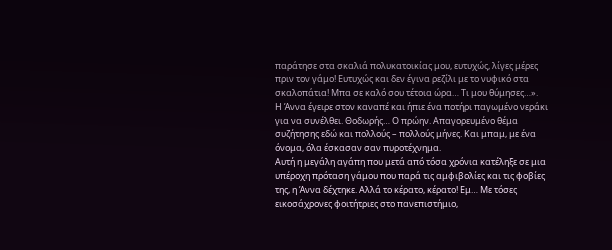παράτησε στα σκαλιά πολυκατοικίας μου, ευτυχώς, λίγες μέρες πριν τον γάμο! Ευτυχώς και δεν έγινα ρεζίλι με το νυφικό στα σκαλοπάτια! Μπα σε καλό σου τέτοια ώρα… Τι μου θύμησες…».
Η Άννα έγειρε στον καναπέ και ήπιε ένα ποτήρι παγωμένο νεράκι για να συνέλθει. Θοδωρής… Ο πρώην. Απαγορευμένο θέμα συζήτησης εδώ και πολλούς – πολλούς μήνες. Και μπαμ, με ένα όνομα, όλα έσκασαν σαν πυροτέχνημα.
Αυτή η μεγάλη αγάπη που μετά από τόσα χρόνια κατέληξε σε μια υπέροχη πρόταση γάμου που παρά τις αμφιβολίες και τις φοβίες της, η Άννα δέχτηκε. Αλλά το κέρατο, κέρατο! Εμ… Με τόσες εικοσάχρονες φοιτήτριες στο πανεπιστήμιο,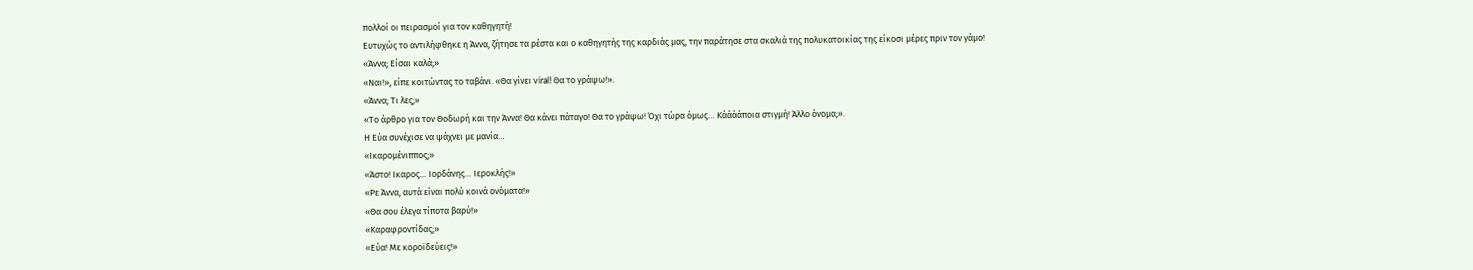πολλοί οι πειρασμοί για τον καθηγητή!
Ευτυχώς το αντιλήφθηκε η Άννα, ζήτησε τα ρέστα και ο καθηγητής της καρδιάς μας, την παράτησε στα σκαλιά της πολυκατοικίας της είκοσι μέρες πριν τον γάμο!
«Άννα; Είσαι καλά;»
«Ναι!», είπε κοιτώντας το ταβάνι. «Θα γίνει viral! Θα το γράψω!».
«Άννα; Τι λες;»
«Το άρθρο για τον Θοδωρή και την Άννα! Θα κάνει πάταγο! Θα το γράψω! Όχι τώρα όμως… Κάάάάποια στιγμή! Άλλο όνομα;».
Η Εύα συνέχισε να ψάχνει με μανία…
«Ικαρομένιππος;»
«Άστο! Ικαρος… Ιορδάνης… Ιεροκλής!»
«Ρε Άννα, αυτά είναι πολύ κοινά ονόματα!»
«Θα σου έλεγα τίποτα βαρύ!»
«Καραφροντίδας;»
«Εύα! Με κοροϊδεύεις!»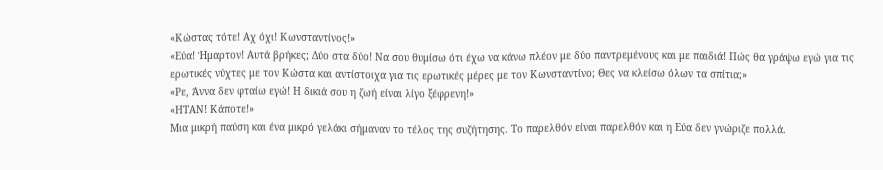«Κώστας τότε! Αχ όχι! Κωνσταντίνος!»
«Εύα! Ήμαρτον! Αυτά βρήκες; Δύο στα δύο! Να σου θυμίσω ότι έχω να κάνω πλέον με δύο παντρεμένους και με παιδιά! Πώς θα γράψω εγώ για τις ερωτικές νύχτες με τον Κώστα και αντίστοιχα για τις ερωτικές μέρες με τον Κωνσταντίνο; Θες να κλείσω όλων τα σπίτια;»
«Ρε, Άννα δεν φταίω εγώ! Η δικιά σου η ζωή είναι λίγο ξέφρενη!»
«ΗΤΑΝ! Κάποτε!»
Μια μικρή παύση και ένα μικρό γελάκι σήμαναν το τέλος της συζήτησης. Το παρελθόν είναι παρελθόν και η Εύα δεν γνώριζε πολλά.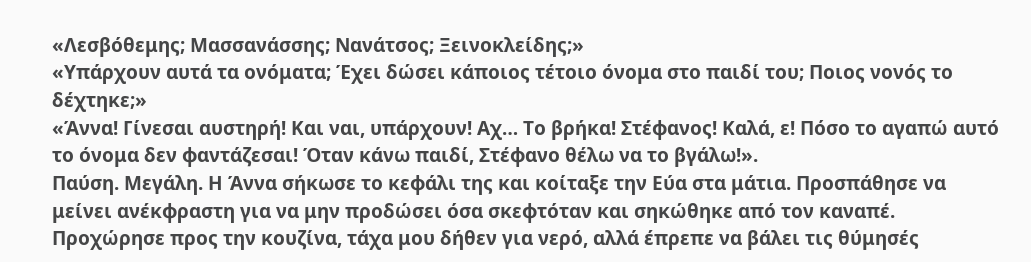«Λεσβόθεμης; Μασσανάσσης; Νανάτσος; Ξεινοκλείδης;»
«Υπάρχουν αυτά τα ονόματα; Έχει δώσει κάποιος τέτοιο όνομα στο παιδί του; Ποιος νονός το δέχτηκε;»
«Άννα! Γίνεσαι αυστηρή! Και ναι, υπάρχουν! Αχ… Το βρήκα! Στέφανος! Καλά, ε! Πόσο το αγαπώ αυτό το όνομα δεν φαντάζεσαι! Όταν κάνω παιδί, Στέφανο θέλω να το βγάλω!».
Παύση. Μεγάλη. Η Άννα σήκωσε το κεφάλι της και κοίταξε την Εύα στα μάτια. Προσπάθησε να μείνει ανέκφραστη για να μην προδώσει όσα σκεφτόταν και σηκώθηκε από τον καναπέ. Προχώρησε προς την κουζίνα, τάχα μου δήθεν για νερό, αλλά έπρεπε να βάλει τις θύμησές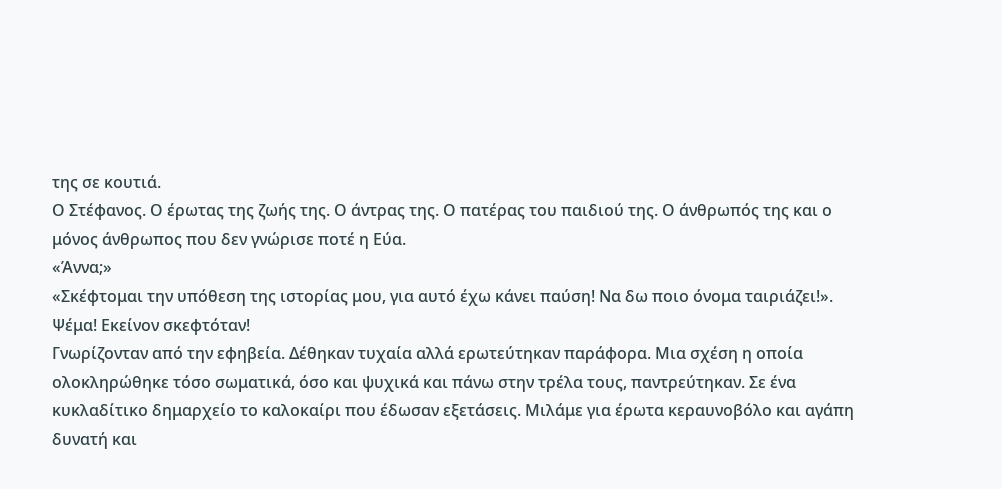της σε κουτιά.
Ο Στέφανος. Ο έρωτας της ζωής της. Ο άντρας της. Ο πατέρας του παιδιού της. Ο άνθρωπός της και ο μόνος άνθρωπος που δεν γνώρισε ποτέ η Εύα.
«Άννα;»
«Σκέφτομαι την υπόθεση της ιστορίας μου, για αυτό έχω κάνει παύση! Να δω ποιο όνομα ταιριάζει!». Ψέμα! Εκείνον σκεφτόταν!
Γνωρίζονταν από την εφηβεία. Δέθηκαν τυχαία αλλά ερωτεύτηκαν παράφορα. Μια σχέση η οποία ολοκληρώθηκε τόσο σωματικά, όσο και ψυχικά και πάνω στην τρέλα τους, παντρεύτηκαν. Σε ένα κυκλαδίτικο δημαρχείο το καλοκαίρι που έδωσαν εξετάσεις. Μιλάμε για έρωτα κεραυνοβόλο και αγάπη δυνατή και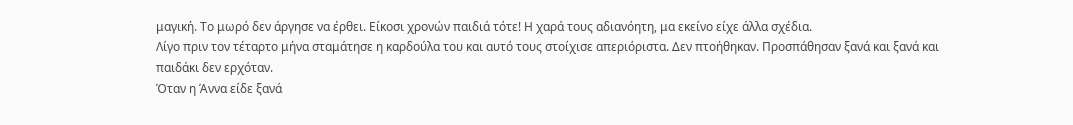μαγική. Το μωρό δεν άργησε να έρθει. Είκοσι χρονών παιδιά τότε! Η χαρά τους αδιανόητη, μα εκείνο είχε άλλα σχέδια.
Λίγο πριν τον τέταρτο μήνα σταμάτησε η καρδούλα του και αυτό τους στοίχισε απεριόριστα. Δεν πτοήθηκαν. Προσπάθησαν ξανά και ξανά και παιδάκι δεν ερχόταν.
Όταν η Άννα είδε ξανά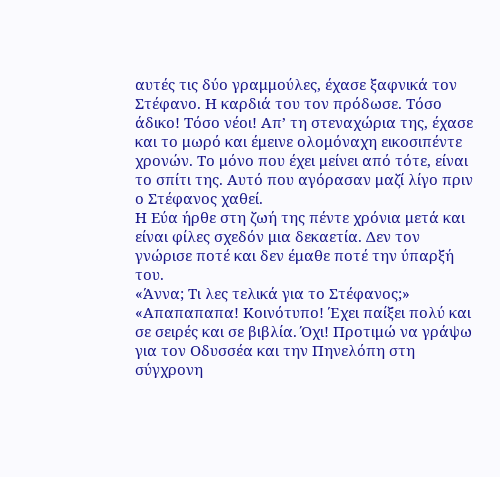αυτές τις δύο γραμμούλες, έχασε ξαφνικά τον Στέφανο. Η καρδιά του τον πρόδωσε. Τόσο άδικο! Τόσο νέοι! Απ’ τη στεναχώρια της, έχασε και το μωρό και έμεινε ολομόναχη εικοσιπέντε χρονών. Το μόνο που έχει μείνει από τότε, είναι το σπίτι της. Αυτό που αγόρασαν μαζί λίγο πριν ο Στέφανος χαθεί.
Η Εύα ήρθε στη ζωή της πέντε χρόνια μετά και είναι φίλες σχεδόν μια δεκαετία. Δεν τον γνώρισε ποτέ και δεν έμαθε ποτέ την ύπαρξή του.
«Άννα; Τι λες τελικά για το Στέφανος;»
«Απαπαπαπα! Κοινότυπο! Έχει παίξει πολύ και σε σειρές και σε βιβλία. Όχι! Προτιμώ να γράψω για τον Οδυσσέα και την Πηνελόπη στη σύγχρονη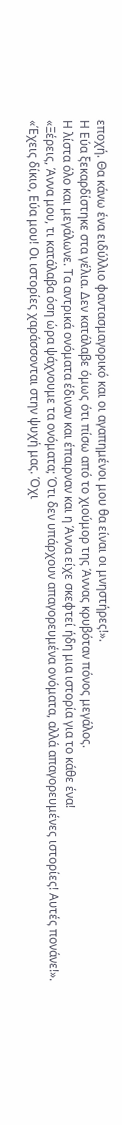εποχή. Θα κάνω ένα ειδύλλιο φαντασμαγορικό και οι αγαπημένοι μου θα είναι οι μνηστήρες!».
Η Εύα ξεκαρδίστηκε στα γέλια. Δεν κατάλαβε όμως ότι πίσω από το χιούμορ της Άννας κρυβόταν πόνος μεγάλος.
Η λίστα όλο και μεγάλωνε. Τα αντρικά ονόματα έδιναν και έπαιρναν και η Άννα είχε σκεφτεί ήδη μια ιστορία για το κάθε ένα!
«Ξέρεις, Άννα μου, τι κατάλαβα όση ώρα ψάχνουμε τα ονόματα; Ότι δεν υπάρχουν απαγορευμένα ονόματα, αλλά απαγορευμένες ιστορίες! Αυτές πονάνε!».
«Έχεις δίκιο, Εύα μου! Οι ιστορίες χαράσσονται στην ψυχή μας. Όχι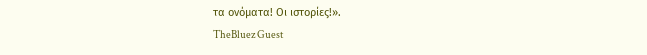τα ονόματα! Οι ιστορίες!».
TheBluez Guest